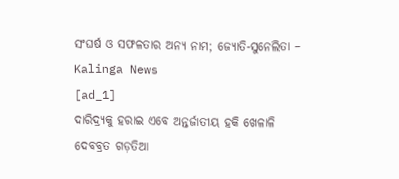ସଂଘର୍ଷ ଓ ସଫଳତାର ଅନ୍ୟ ନାମ; ଜ୍ୟୋତି-ସୁନେଲିତା – Kalinga News
[ad_1]
ଦାରିଦ୍ର୍ୟକୁ ହରାଇ ଏବେ ଅନ୍ତର୍ଜାତୀୟ ହକି ଖେଳାଳି
ଦେବବ୍ରତ ଗଡ଼ତିଆ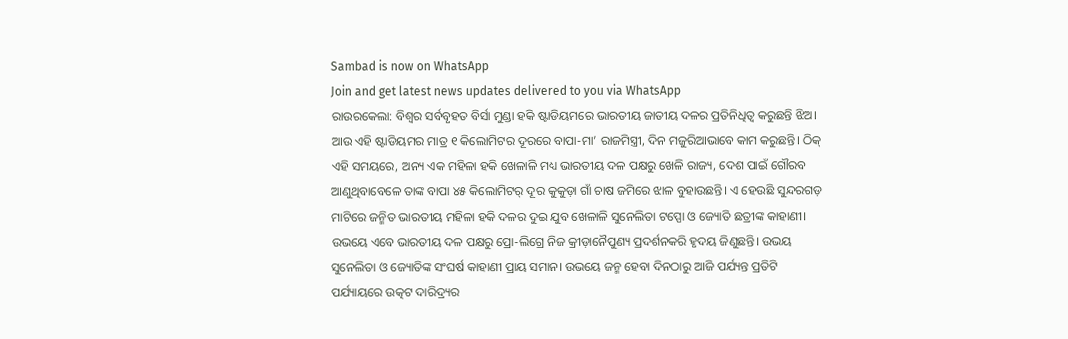Sambad is now on WhatsApp
Join and get latest news updates delivered to you via WhatsApp
ରାଉରକେଲା: ବିଶ୍ବର ସର୍ବବୃହତ ବିର୍ସା ମୁଣ୍ଡା ହକି ଷ୍ଟାଡିୟମରେ ଭାରତୀୟ ଜାତୀୟ ଦଳର ପ୍ରତିନିଧିତ୍ବ କରୁଛନ୍ତି ଝିଅ। ଆଉ ଏହି ଷ୍ଟାଡିୟମର ମାତ୍ର ୧ କିଲୋମିଟର ଦୂରରେ ବାପା-ମା’ ରାଜମିସ୍ତ୍ରୀ, ଦିନ ମଜୁରିଆଭାବେ କାମ କରୁଛନ୍ତି। ଠିକ୍ ଏହି ସମୟରେ, ଅନ୍ୟ ଏକ ମହିଳା ହକି ଖେଳାଳି ମଧ୍ୟ ଭାରତୀୟ ଦଳ ପକ୍ଷରୁ ଖେଳି ରାଜ୍ୟ, ଦେଶ ପାଇଁ ଗୌରବ ଆଣୁଥିବାବେଳେ ତାଙ୍କ ବାପା ୪୫ କିଲୋମିଟର୍ ଦୂର କୁକୁଡ଼ା ଗାଁ ଚାଷ ଜମିରେ ଝାଳ ବୁହାଉଛନ୍ତି। ଏ ହେଉଛି ସୁନ୍ଦରଗଡ଼ ମାଟିରେ ଜନ୍ମିତ ଭାରତୀୟ ମହିଳା ହକି ଦଳର ଦୁଇ ଯୁବ ଖେଳାଳି ସୁନେଲିତା ଟପ୍ପୋ ଓ ଜ୍ୟୋତି ଛତ୍ରୀଙ୍କ କାହାଣୀ। ଉଭୟେ ଏବେ ଭାରତୀୟ ଦଳ ପକ୍ଷରୁ ପ୍ରୋ-ଲିଗ୍ରେ ନିଜ କ୍ରୀଡ଼ାନୈପୁଣ୍ୟ ପ୍ରଦର୍ଶନକରି ହୃଦୟ ଜିଣୁଛନ୍ତି। ଉଭୟ ସୁନେଲିତା ଓ ଜ୍ୟୋତିଙ୍କ ସଂଘର୍ଷ କାହାଣୀ ପ୍ରାୟ ସମାନ। ଉଭୟେ ଜନ୍ମ ହେବା ଦିନଠାରୁ ଆଜି ପର୍ଯ୍ୟନ୍ତ ପ୍ରତିଟି ପର୍ଯ୍ୟାୟରେ ଉତ୍କଟ ଦାରିଦ୍ର୍ୟର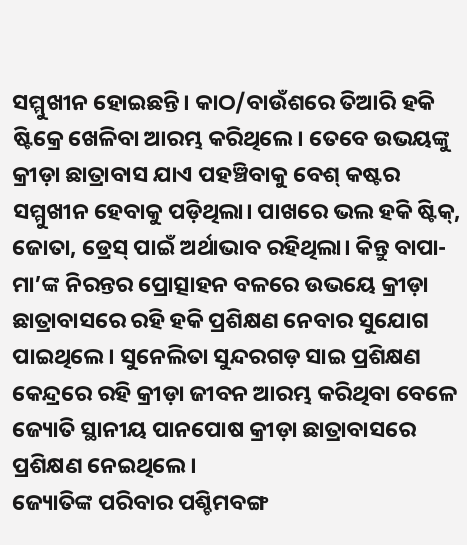ସମ୍ମୁଖୀନ ହୋଇଛନ୍ତି। କାଠ/ବାଉଁଶରେ ତିଆରି ହକି ଷ୍ଟିକ୍ରେ ଖେଳିବା ଆରମ୍ଭ କରିଥିଲେ। ତେବେ ଉଭୟଙ୍କୁ କ୍ରୀଡ଼ା ଛାତ୍ରାବାସ ଯାଏ ପହଞ୍ଚିବାକୁ ବେଶ୍ କଷ୍ଟର ସମ୍ମୁଖୀନ ହେବାକୁ ପଡ଼ିଥିଲା। ପାଖରେ ଭଲ ହକି ଷ୍ଟିକ୍, ଜୋତା, ଡ୍ରେସ୍ ପାଇଁ ଅର୍ଥାଭାବ ରହିଥିଲା। କିନ୍ତୁ ବାପା-ମା’ଙ୍କ ନିରନ୍ତର ପ୍ରୋତ୍ସାହନ ବଳରେ ଉଭୟେ କ୍ରୀଡ଼ା ଛାତ୍ରାବାସରେ ରହି ହକି ପ୍ରଶିକ୍ଷଣ ନେବାର ସୁଯୋଗ ପାଇଥିଲେ। ସୁନେଲିତା ସୁନ୍ଦରଗଡ଼ ସାଇ ପ୍ରଶିକ୍ଷଣ କେନ୍ଦ୍ରରେ ରହି କ୍ରୀଡ଼ା ଜୀବନ ଆରମ୍ଭ କରିଥିବା ବେଳେ ଜ୍ୟୋତି ସ୍ଥାନୀୟ ପାନପୋଷ କ୍ରୀଡ଼ା ଛାତ୍ରାବାସରେ ପ୍ରଶିକ୍ଷଣ ନେଇଥିଲେ।
ଜ୍ୟୋତିଙ୍କ ପରିବାର ପଶ୍ଚିମବଙ୍ଗ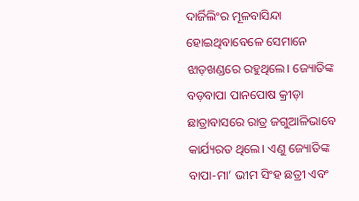ଦାର୍ଜିଲିଂର ମୂଳବାସିନ୍ଦା ହୋଇଥିବାବେଳେ ସେମାନେ ଝାଡ଼ଖଣ୍ଡରେ ରହୁଥିଲେ। ଜ୍ୟୋତିଙ୍କ ବଡ଼ବାପା ପାନପୋଷ କ୍ରୀଡ଼ା ଛାତ୍ରାବାସରେ ରାତ୍ର ଜଗୁଆଳିଭାବେ କାର୍ଯ୍ୟରତ ଥିଲେ। ଏଣୁ ଜ୍ୟୋତିଙ୍କ ବାପା-ମା’ ଭୀମ ସିଂହ ଛତ୍ରୀ ଏବଂ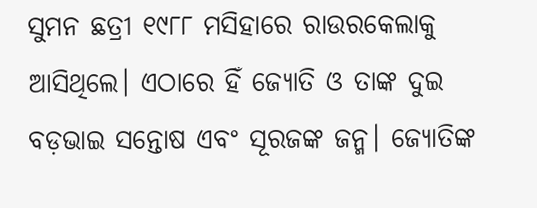ସୁମନ ଛତ୍ରୀ ୧୯୮୮ ମସିହାରେ ରାଉରକେଲାକୁ ଆସିଥିଲେ। ଏଠାରେ ହିଁ ଜ୍ୟୋତି ଓ ତାଙ୍କ ଦୁଇ ବଡ଼ଭାଇ ସନ୍ତୋଷ ଏବଂ ସୂରଜଙ୍କ ଜନ୍ମ। ଜ୍ୟୋତିଙ୍କ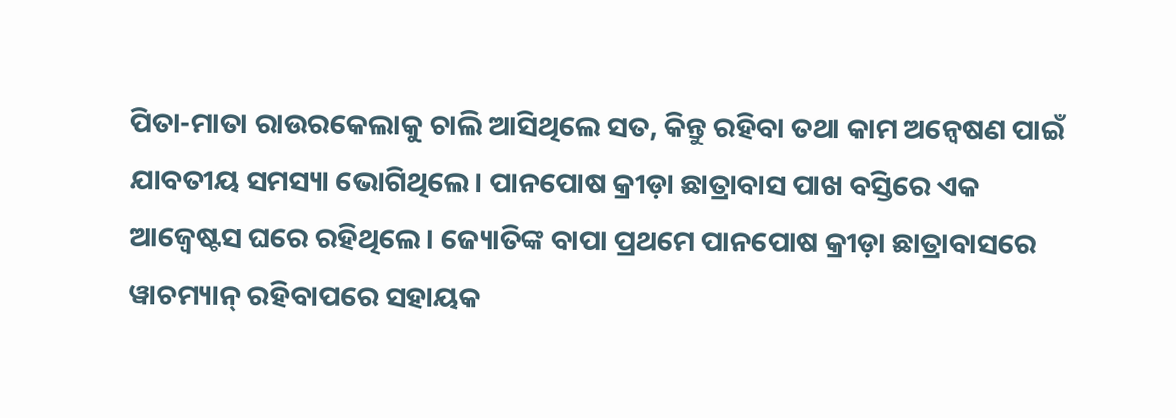ପିତା-ମାତା ରାଉରକେଲାକୁ ଚାଲି ଆସିଥିଲେ ସତ, କିନ୍ତୁ ରହିବା ତଥା କାମ ଅନ୍ବେଷଣ ପାଇଁ ଯାବତୀୟ ସମସ୍ୟା ଭୋଗିଥିଲେ। ପାନପୋଷ କ୍ରୀଡ଼ା ଛାତ୍ରାବାସ ପାଖ ବସ୍ତିରେ ଏକ ଆଜ୍ବେଷ୍ଟସ ଘରେ ରହିଥିଲେ। ଜ୍ୟୋତିଙ୍କ ବାପା ପ୍ରଥମେ ପାନପୋଷ କ୍ରୀଡ଼ା ଛାତ୍ରାବାସରେ ୱାଚମ୍ୟାନ୍ ରହିବାପରେ ସହାୟକ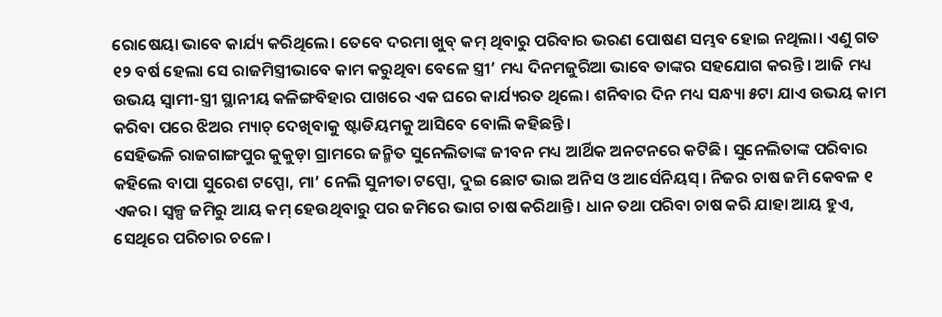ରୋଷେୟା ଭାବେ କାର୍ଯ୍ୟ କରିଥିଲେ। ତେବେ ଦରମା ଖୁବ୍ କମ୍ ଥିବାରୁ ପରିବାର ଭରଣ ପୋଷଣ ସମ୍ଭବ ହୋଇ ନଥିଲା। ଏଣୁ ଗତ ୧୨ ବର୍ଷ ହେଲା ସେ ରାଜମିସ୍ତ୍ରୀଭାବେ କାମ କରୁଥିବା ବେଳେ ସ୍ତ୍ରୀ’ ମଧ୍ୟ ଦିନମଜୁରିଆ ଭାବେ ତାଙ୍କର ସହଯୋଗ କରନ୍ତି। ଆଜି ମଧ୍ୟ ଉଭୟ ସ୍ବାମୀ-ସ୍ତ୍ରୀ ସ୍ଥାନୀୟ କଳିଙ୍ଗବିହାର ପାଖରେ ଏକ ଘରେ କାର୍ଯ୍ୟରତ ଥିଲେ। ଶନିବାର ଦିନ ମଧ୍ୟ ସନ୍ଧ୍ୟା ୫ଟା ଯାଏ ଉଭୟ କାମ କରିବା ପରେ ଝିଅର ମ୍ୟାଚ୍ ଦେଖିବାକୁ ଷ୍ଟାଡିୟମକୁ ଆସିବେ ବୋଲି କହିଛନ୍ତି।
ସେହିଭଳି ରାଜଗାଙ୍ଗପୁର କୁକୁଡ଼ା ଗ୍ରାମରେ ଜନ୍ମିତ ସୁନେଲିତାଙ୍କ ଜୀବନ ମଧ୍ୟ ଆର୍ଥିକ ଅନଟନରେ କଟିଛି। ସୁନେଲିତାଙ୍କ ପରିବାର କହିଲେ ବାପା ସୁରେଶ ଟପ୍ପୋ, ମା’ ନେଲି ସୁନୀତା ଟପ୍ପୋ, ଦୁଇ ଛୋଟ ଭାଇ ଅନିସ ଓ ଆର୍ସେନିୟସ୍। ନିଜର ଚାଷ ଜମି କେବଳ ୧ ଏକର। ସ୍ବଳ୍ପ ଜମିରୁ ଆୟ କମ୍ ହେଉଥିବାରୁ ପର ଜମିରେ ଭାଗ ଚାଷ କରିଥାନ୍ତି। ଧାନ ତଥା ପରିବା ଚାଷ କରି ଯାହା ଆୟ ହୁଏ, ସେଥିରେ ପରିଚାର ଚଳେ।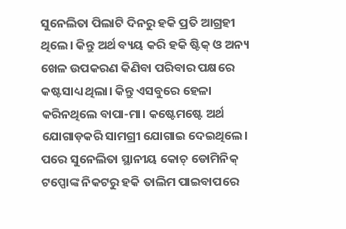ସୁନେଲିତା ପିଲାଟି ଦିନରୁ ହକି ପ୍ରତି ଆଗ୍ରହୀ ଥିଲେ। କିନ୍ତୁ ଅର୍ଥ ବ୍ୟୟ କରି ହକି ଷ୍ଟିକ୍ ଓ ଅନ୍ୟ ଖେଳ ଉପକରଣ କିଣିବା ପରିବାର ପକ୍ଷରେ କଷ୍ଟସାଧ୍ୟ ଥିଲା। କିନ୍ତୁ ଏସବୁରେ ହେଳା କରିନଥିଲେ ବାପା-ମା। କଷ୍ଟେମଷ୍ଟେ ଅର୍ଥ ଯୋଗାଡ଼କରି ସାମଗ୍ରୀ ଯୋଗାଇ ଦେଇଥିଲେ। ପରେ ସୁନେଲିତା ସ୍ଥାନୀୟ କୋଚ୍ ଡୋମିନିକ୍ ଟପ୍ପୋଙ୍କ ନିକଟରୁ ହକି ତାଲିମ ପାଇବାପରେ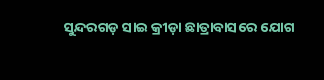ସୁନ୍ଦରଗଡ଼ ସାଇ କ୍ରୀଡ଼ା ଛାତ୍ରାବାସରେ ଯୋଗ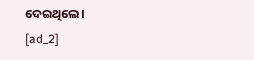ଦେଇଥିଲେ।
[ad_2]